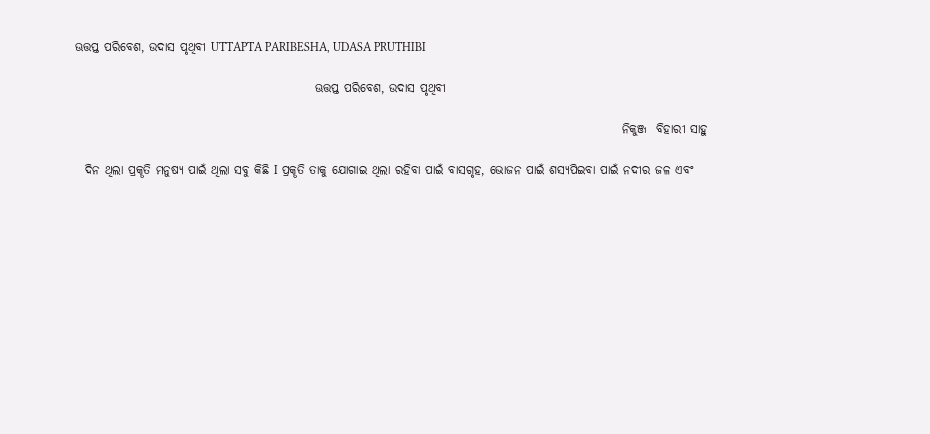ଊତ୍ତପ୍ତ ପରିବେଶ, ଉଦାସ ପୃଥିବୀ UTTAPTA PARIBESHA, UDASA PRUTHIBI

                                                  ଊତ୍ତପ୍ତ ପରିବେଶ, ଉଦାସ ପୃଥିବୀ

                                                                                                                  ନିକୁଞ୍ଜ  ବିହାରୀ ସାହୁ

  ଦିନ ଥିଲା ପ୍ରକୄତି ମନୁଷ୍ୟ ପାଇଁ ଥିଲା ସବୁ କିଛି I ପ୍ରକୄତି ତାକୁ ଯୋଗାଇ ଥିଲା ରହିବା ପାଇଁ ବାସଗୃହ, ଭୋଜନ ପାଇଁ ଶସ୍ୟପିଇବା ପାଇଁ ନଦୀର ଜଳ ଏବଂ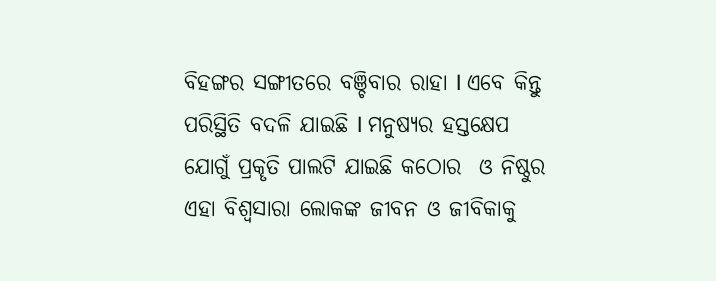ବିହଙ୍ଗର ସଙ୍ଗୀତରେ ବଞ୍ଚିବାର ରାହା I ଏବେ କିନ୍ତୁ ପରିସ୍ଥିତି ବଦଳି ଯାଇଛି I ମନୁଷ୍ୟର ହସ୍ତକ୍ଷେପ ଯୋଗୁଁ ପ୍ରକୄତି ପାଲଟି ଯାଇଛି କଠୋର  ଓ ନିଷ୍ଠୁର  ଏହା ବିଶ୍ୱସାରା ଲୋକଙ୍କ ଜୀବନ ଓ ଜୀବିକାକୁ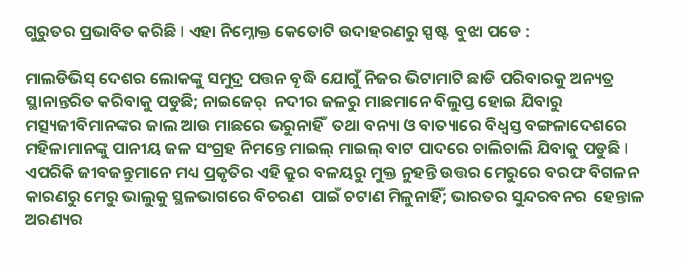ଗୁରୁତର ପ୍ରଭାବିତ କରିଛି I ଏହା ନିମ୍ନୋକ୍ତ କେତୋଟି ଉଦାହରଣରୁ ସ୍ପଷ୍ଟ  ବୁଝା ପଡେ :

ମାଲଡିଭିସ୍ ଦେଶର ଲୋକଙ୍କୁ ସମୁଦ୍ର ପତ୍ତନ ବୄଦ୍ଧି ଯୋଗୁଁ ନିଜର ଭିଟାମାଟି ଛାଡି ପରିବାରକୁ ଅନ୍ୟତ୍ର ସ୍ଥାନାନ୍ତରିତ କରିବାକୁ ପଡୁଛି; ନାଇଜେର୍  ନଦୀର ଜଳରୁ ମାଛମାନେ ବିଲୁପ୍ତ ହୋଇ ଯିବାରୁ  ମତ୍ସ୍ୟଜୀବିମାନଙ୍କର ଜାଲ ଆଉ ମାଛରେ ଭରୁନାହିଁ  ତଥା ବନ୍ୟା ଓ ବାତ୍ୟାରେ ବିଧ୍ୱସ୍ତ ବଙ୍ଗଳାଦେଶରେ ମହିଳାମାନଙ୍କୁ ପାନୀୟ ଜଳ ସଂଗ୍ରହ ନିମନ୍ତେ ମାଇଲ୍ ମାଇଲ୍ ବାଟ ପାଦରେ ଚାଲିଚାଲି ଯିବାକୁ ପଡୁଛି I ଏପରିକି ଜୀବଜନ୍ତୁମାନେ ମଧ୍ୟ ପ୍ରକୃତିର ଏହି କ୍ରୁର ବଳୟରୁ ମୁକ୍ତ ନୁହନ୍ତି ଉତ୍ତର ମେରୁରେ ବରଫ ବିଗଳନ କାରଣରୁ ମେରୁ ଭାଲୁକୁ ସ୍ଥଳଭାଗରେ ବିଚରଣ  ପାଇଁ ଚଟାଣ ମିଳୁନାହିଁ; ଭାରତର ସୁନ୍ଦରବନର  ହେନ୍ତାଳ ଅରଣ୍ୟର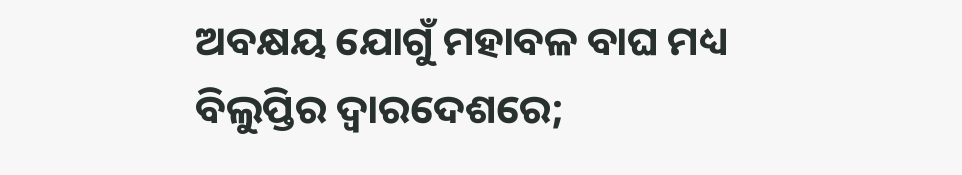ଅବକ୍ଷୟ ଯୋଗୁଁ ମହାବଳ ବାଘ ମଧ୍ୟ ବିଲୁପ୍ତିର ଦ୍ୱାରଦେଶରେ;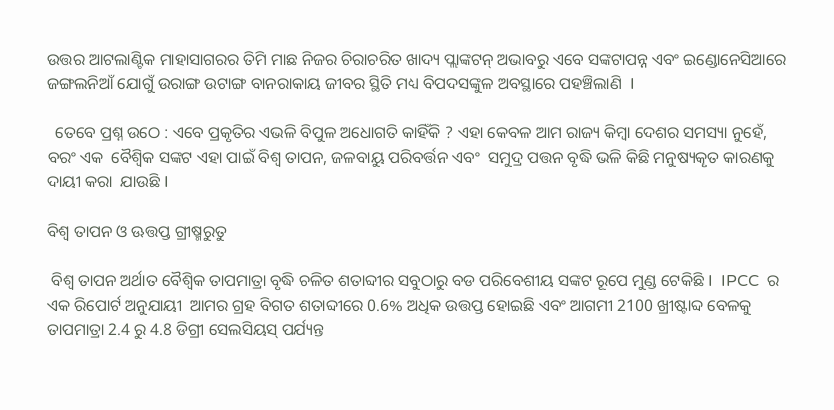ଉତ୍ତର ଆଟଲାଣ୍ଟିକ ମାହାସାଗରର ତିମି ମାଛ ନିଜର ଚିରାଚରିତ ଖାଦ୍ୟ ପ୍ଲାଙ୍କଟନ୍ ଅଭାବରୁ ଏବେ ସଙ୍କଟାପନ୍ନ ଏବଂ ଇଣ୍ଡୋନେସିଆରେ ଜଙ୍ଗଲନିଆଁ ଯୋଗୁଁ ଉରାଙ୍ଗ ଉଟାଙ୍ଗ ବାନରାକାୟ ଜୀବର ସ୍ଥିତି ମଧ୍ୟ ବିପଦସଙ୍କୁଳ ଅବସ୍ଥାରେ ପହଞ୍ଚିଲାଣି  I

  ତେବେ ପ୍ରଶ୍ନ ଉଠେ : ଏବେ ପ୍ରକୃତିର ଏଭଳି ବିପୁଳ ଅଧୋଗତି କାହିଁକି ? ଏହା କେବଳ ଆମ ରାଜ୍ୟ କିମ୍ବା ଦେଶର ସମସ୍ୟା ନୁହେଁ, ବରଂ ଏକ  ବୈଶ୍ବିକ ସଙ୍କଟ ଏହା ପାଇଁ ବିଶ୍ୱ ତାପନ, ଜଳବାୟୁ ପରିବର୍ତ୍ତନ ଏବଂ  ସମୁଦ୍ର ପତ୍ତନ ବୃଦ୍ଧି ଭଳି କିଛି ମନୁଷ୍ୟକୄତ କାରଣକୁ  ଦାୟୀ କରା  ଯାଉଛି I

ବିଶ୍ୱ ତାପନ ଓ ଊତ୍ତପ୍ତ ଗ୍ରୀଷ୍ମରୁତୁ

 ବିଶ୍ୱ ତାପନ ଅର୍ଥାତ ବୈଶ୍ୱିକ ତାପମାତ୍ରା ବୃଦ୍ଧି ଚଳିତ ଶତାବ୍ଦୀର ସବୁଠାରୁ ବଡ ପରିବେଶୀୟ ସଙ୍କଟ ରୂପେ ମୁଣ୍ଡ ଟେକିଛି I  IPCC  ର  ଏକ ରିପୋର୍ଟ ଅନୁଯାୟୀ  ଆମର ଗ୍ରହ ବିଗତ ଶତାବ୍ଦୀରେ 0.6% ଅଧିକ ଉତ୍ତପ୍ତ ହୋଇଛି ଏବଂ ଆଗମୀ 2100 ଖ୍ରୀଷ୍ଟାବ୍ଦ ବେଳକୁ ତାପମାତ୍ରା 2.4 ରୁ 4.8 ଡିଗ୍ରୀ ସେଲସିୟସ୍ ପର୍ଯ୍ୟନ୍ତ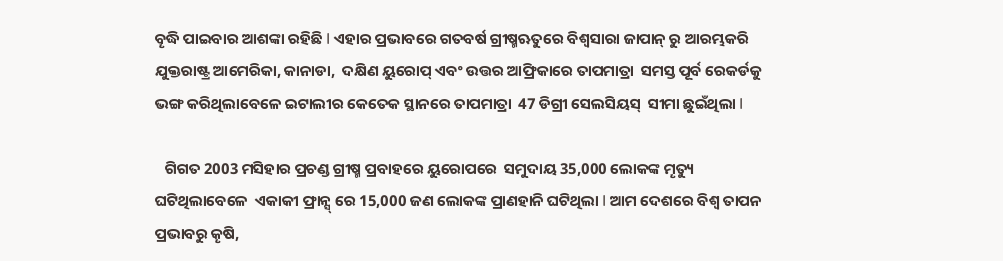ବୄଦ୍ଧି ପାଇବାର ଆଶଙ୍କା ରହିଛି I ଏହାର ପ୍ରଭାବରେ ଗତବର୍ଷ ଗ୍ରୀଷ୍ମଋତୁରେ ବିଶ୍ୱସାରା ଜାପାନ୍‍ ରୁ ଆରମ୍ଭକରି ଯୁକ୍ତରାଷ୍ଟ୍ର ଆମେରିକା, କାନାଡା,  ଦକ୍ଷିଣ ୟୁରୋପ୍ ଏବଂ ଉତ୍ତର ଆଫ୍ରିକାରେ ତାପମାତ୍ରା  ସମସ୍ତ ପୂର୍ବ ରେକର୍ଡକୁ ଭଙ୍ଗ କରିଥିଲାବେଳେ ଇଟାଲୀର କେତେକ ସ୍ଥାନରେ ତାପମାତ୍ରା  47 ଡିଗ୍ରୀ ସେଲସିୟସ୍  ସୀମା ଛୁଇଁଥିଲା I

   ଗିଗତ 2003 ମସିହାର ପ୍ରଚଣ୍ଡ ଗ୍ରୀଷ୍ମ ପ୍ରବାହରେ ୟୁରୋପରେ  ସମୁଦାୟ 35,000 ଲୋକଙ୍କ ମୄତ୍ୟୁ ଘଟିଥିଲାବେଳେ  ଏକାକୀ ଫ୍ରାନ୍ସ୍ ରେ 15,000 ଜଣ ଲୋକଙ୍କ ପ୍ରାଣହାନି ଘଟିଥିଲା I ଆମ ଦେଶରେ ବିଶ୍ୱ ତାପନ  ପ୍ରଭାବରୁ କୄଷି,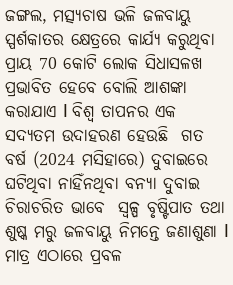ଜଙ୍ଗଲ, ମତ୍ସ୍ୟଚାଷ ଭଳି ଜଳବାୟୁ ସ୍ପର୍ଶକାତର କ୍ଷେତ୍ରରେ କାର୍ଯ୍ୟ କରୁଥିବା ପ୍ରାୟ 70 କୋଟି ଲୋକ ସିଧାସଳଖ ପ୍ରଭାବିତ ହେବେ ବୋଲି ଆଶଙ୍କା କରାଯାଏ I ବିଶ୍ୱ ତାପନର ଏକ ସଦ୍ୟତମ ଉଦାହରଣ ହେଉଛି  ଗତ ବର୍ଷ (2024 ମସିହାରେ) ଦୁବାଇରେ ଘଟିଥିବା ନାହିଁନଥିବା ବନ୍ୟା ଦୁବାଇ ଚିରାଚରିତ ଭାବେ  ସ୍ୱଳ୍ପ ବୃଷ୍ଟିପାତ ତଥା ଶୁଷ୍କ ମରୁ ଜଳବାୟୁ ନିମନ୍ତେ ଜଣାଶୁଣା I ମାତ୍ର ଏଠାରେ ପ୍ରବଳ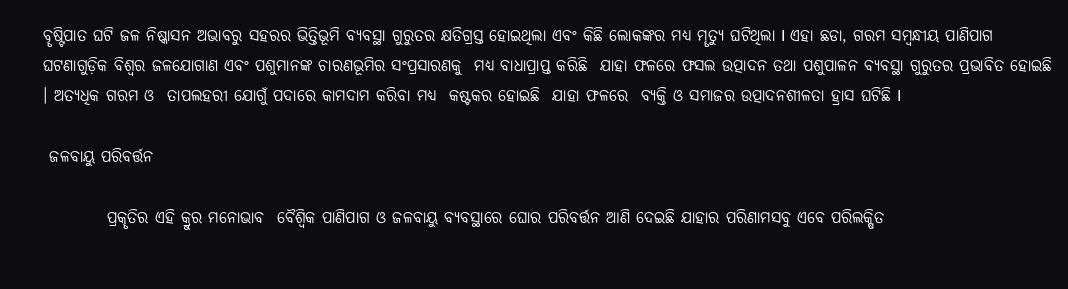ବୄଷ୍ଟିପାତ ଘଟି ଜଳ ନିଷ୍କାସନ ଅଭାବରୁ ସହରର ଭିତ୍ତିଭୂମି ବ୍ୟବସ୍ଥା ଗୁରୁତର କ୍ଷତିଗ୍ରସ୍ତ ହୋଇଥିଲା ଏବଂ କିଛି ଲୋକଙ୍କର ମଧ୍ୟ ମୄତ୍ୟୁ ଘଟିଥିଲା I ଏହା ଛଡା, ଗରମ ସମ୍ବନ୍ଧୀୟ ପାଣିପାଗ ଘଟଣାଗୁଡ଼ିକ ବିଶ୍ୱର ଜଳଯୋଗାଣ ଏବଂ ପଶୁମାନଙ୍କ ଚାରଣଭୂମିର ସଂପ୍ରସାରଣକୁ  ମଧ୍ୟ ବାଧାପ୍ରାପ୍ତ କରିଛି  ଯାହା ଫଳରେ ଫସଲ ଉତ୍ପାଦନ ତଥା ପଶୁପାଳନ ବ୍ୟବସ୍ଥା ଗୁରୁତର ପ୍ରଭାବିତ ହୋଇଛି । ଅତ୍ୟଧିକ ଗରମ ଓ  ତାପଲହରୀ ଯୋଗୁଁ ପଦାରେ କାମଦାମ କରିବା ମଧ୍ୟ  କଷ୍ଟକର ହୋଇଛି  ଯାହା ଫଳରେ  ବ୍ୟକ୍ତି ଓ ସମାଜର ଉତ୍ପାଦନଶୀଳତା ହ୍ରାସ ଘଟିଛି I

 ଜଳବାୟୁ ପରିବର୍ତ୍ତନ

          ପ୍ରକୄତିର ଏହି କ୍ରୁର ମନୋଭାବ  ବୈଶ୍ୱିକ ପାଣିପାଗ ଓ ଜଳବାୟୁ ବ୍ୟବସ୍ଥାରେ ଘୋର ପରିବର୍ତ୍ତନ ଆଣି ଦେଇଛି ଯାହାର ପରିଣାମସବୁ ଏବେ ପରିଲକ୍ଷିତ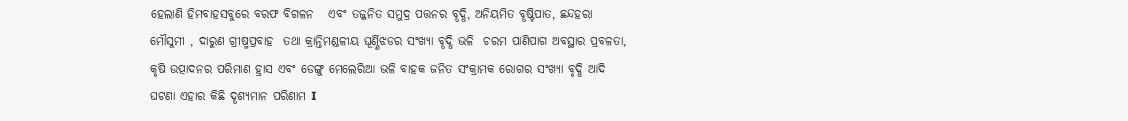ହେଲାଣି ହିମବାହସବୁରେ ବରଫ ବିଗଳନ   ଏବଂ ତଜ୍ଜନିତ ସମୁଦ୍ର ପତ୍ତନର ବୄଦ୍ଧି, ଅନିୟମିତ ବୄଷ୍ଟିପାତ, ଛନ୍ଦହରା ମୌସୁମୀ , ଦାରୁଣ ଗ୍ରୀଷ୍ମପ୍ରବାହ  ତଥା କ୍ରାନ୍ତିମଣ୍ଡଳୀୟ ଘୂର୍ଣ୍ଣିଝଡର ସଂଖ୍ୟା ବୄଦ୍ଧି ଭଳି  ଚରମ ପାଣିପାଗ ଅବସ୍ଥାର ପ୍ରବଳତା, କୃଷି ଉତ୍ପାଦନର ପରିମାଣ ହ୍ରାସ ଏବଂ ଡେଙ୍ଗୁ ମେଲେରିଆ ଭଳି ବାହକ ଜନିତ ସଂକ୍ରାମକ ରୋଗର ସଂଖ୍ୟା ବୃଦ୍ଧି ଆଦି ଘଟଣା ଏହାର କିଛି ଦୄଶ୍ୟମାନ ପରିଣାମ I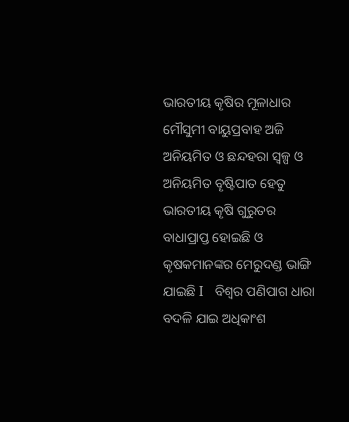ଭାରତୀୟ କୄଷିର ମୂଳାଧାର ମୌସୁମୀ ବାୟୁପ୍ରବାହ ଅଜି ଅନିୟମିତ ଓ ଛନ୍ଦହରା ସ୍ୱଳ୍ପ ଓ ଅନିୟମିତ ବୄଷ୍ଟିପାତ ହେତୁ ଭାରତୀୟ କୄଷି ଗୁରୁତର ବାଧାପ୍ରାପ୍ତ ହୋଇଛି ଓ  କୄଷକମାନଙ୍କର ମେରୁଦଣ୍ଡ ଭାଙ୍ଗି ଯାଇଛି I   ବିଶ୍ୱର ପଣିପାଗ ଧାରା ବଦଳି ଯାଇ ଅଧିକାଂଶ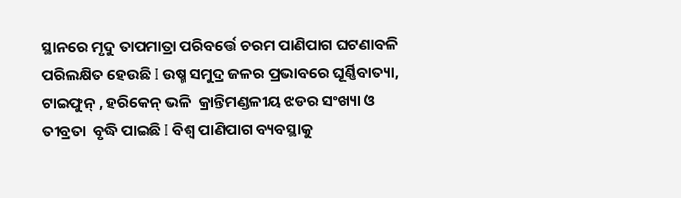ସ୍ଥାନରେ ମୃଦୁ ତାପମାତ୍ରା ପରିବର୍ତ୍ତେ ଚରମ ପାଣିପାଗ ଘଟଣାବଳି ପରିଲକ୍ଷିତ ହେଉଛି I ଉଷ୍ମ ସମୁଦ୍ର ଜଳର ପ୍ରଭାବରେ ଘୂର୍ଣ୍ଣିବାତ୍ୟା, ଟାଇଫୁନ୍ , ହରିକେନ୍ ଭଳି  କ୍ରାନ୍ତିମଣ୍ଡଳୀୟ ଝଡର ସଂଖ୍ୟା ଓ ତୀବ୍ରତା  ବୃଦ୍ଧି ପାଇଛି I ବିଶ୍ୱ ପାଣିପାଗ ବ୍ୟବସ୍ଥାକୁ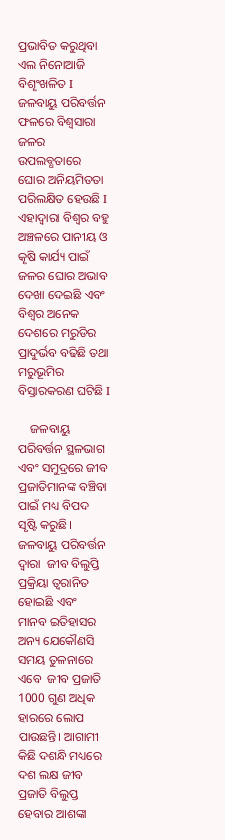ପ୍ରଭାବିତ କରୁଥିବା ଏଲ ନିନୋଆଜି  ବିଶୄଂଖଳିତ I ଜଳବାୟୁ ପରିବର୍ତ୍ତନ ଫଳରେ ବିଶ୍ୱସାରା ଜଳର ଉପଲବ୍ଧତାରେ ଘୋର ଅନିୟମିତତା ପରିଲକ୍ଷିତ ହେଉଛି I ଏହାଦ୍ୱାରା ବିଶ୍ୱର ବହୁ ଅଞ୍ଚଳରେ ପାନୀୟ ଓ କୄଷି କାର୍ଯ୍ୟ ପାଇଁ ଜଳର ଘୋର ଅଭାବ ଦେଖା ଦେଇଛି ଏବଂ ବିଶ୍ୱର ଅନେକ  ଦେଶରେ ମରୁଡିର ପ୍ରାଦୁର୍ଭବ ବଢିଛି ତଥା ମରୁଭୂମିର ବିସ୍ତାରକରଣ ଘଟିଛି I

    ଜଳବାୟୁ ପରିବର୍ତ୍ତନ ସ୍ଥଳଭାଗ ଏବଂ ସମୁଦ୍ରରେ ଜୀବ ପ୍ରଜାତିମାନଙ୍କ ବଞ୍ଚିବା ପାଇଁ ମଧ୍ୟ ବିପଦ ସୃଷ୍ଟି କରୁଛି। ଜଳବାୟୁ ପରିବର୍ତ୍ତନ ଦ୍ୱାରା  ଜୀବ ବିଲୁପ୍ତି ପ୍ରକ୍ରିୟା ତ୍ୱରାନିତ  ହୋଇଛି ଏବଂ  ମାନବ ଇତିହାସର ଅନ୍ୟ ଯେକୌଣସି ସମୟ ତୁଳନାରେ ଏବେ  ଜୀବ ପ୍ରଜାତି 1000 ଗୁଣ ଅଧିକ ହାରରେ ଲୋପ ପାଉଛନ୍ତି। ଆଗାମୀ କିଛି ଦଶନ୍ଧି ମଧ୍ୟରେ ଦଶ ଲକ୍ଷ ଜୀବ ପ୍ରଜାତି ବିଲୁପ୍ତ ହେବାର ଆଶଙ୍କା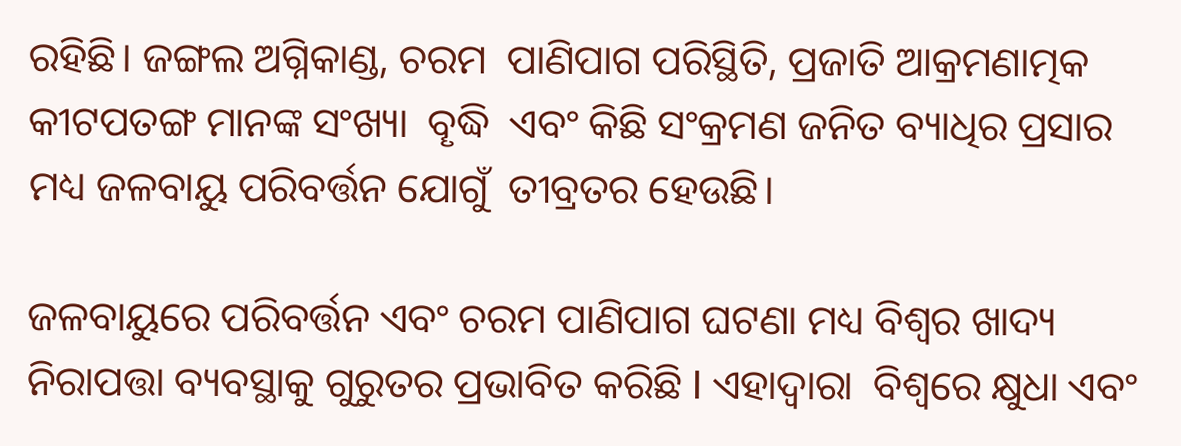ରହିଛି। ଜଙ୍ଗଲ ଅଗ୍ନିକାଣ୍ଡ, ଚରମ  ପାଣିପାଗ ପରିସ୍ଥିତି, ପ୍ରଜାତି ଆକ୍ରମଣାତ୍ମକ କୀଟପତଙ୍ଗ ମାନଙ୍କ ସଂଖ୍ୟା  ବୄଦ୍ଧି  ଏବଂ କିଛି ସଂକ୍ରମଣ ଜନିତ ବ୍ୟାଧିର ପ୍ରସାର   ମଧ୍ୟ ଜଳବାୟୁ ପରିବର୍ତ୍ତନ ଯୋଗୁଁ  ତୀବ୍ରତର ହେଉଛି।

ଜଳବାୟୁରେ ପରିବର୍ତ୍ତନ ଏବଂ ଚରମ ପାଣିପାଗ ଘଟଣା ମଧ୍ୟ ବିଶ୍ୱର ଖାଦ୍ୟ ନିରାପତ୍ତା ବ୍ୟବସ୍ଥାକୁ ଗୁରୁତର ପ୍ରଭାବିତ କରିଛି I ଏହାଦ୍ୱାରା  ବିଶ୍ୱରେ କ୍ଷୁଧା ଏବଂ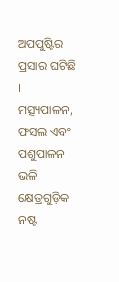ଅପପୁଷ୍ଟିର ପ୍ରସାର ଘଟିଛି । ମତ୍ସ୍ୟପାଳନ, ଫସଲ ଏବଂ ପଶୁପାଳନ ଭଳି କ୍ଷେତ୍ରଗୁଡ଼ିକ ନଷ୍ଟ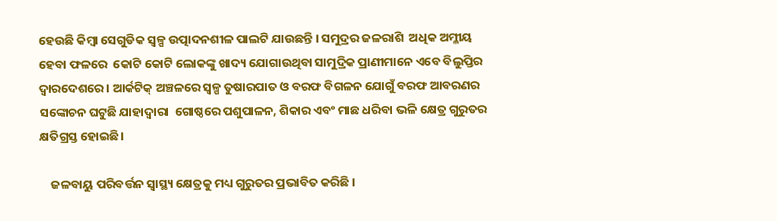ହେଉଛି କିମ୍ବା ସେଗୁଡିକ ସ୍ୱଳ୍ପ ଉତ୍ପାଦନଶୀଳ ପାଲଟି ଯାଉଛନ୍ତି । ସମୁଦ୍ରର ଜଳରାଶି  ଅଧିକ ଅମ୍ଳୀୟ ହେବା ଫଳରେ  କୋଟି କୋଟି ଲୋକଙ୍କୁ ଖାଦ୍ୟ ଯୋଗାଉଥିବା ସାମୁଦ୍ରିକ ପ୍ରାଣୀମାନେ ଏବେ ବିଲୁପ୍ତିର ଦ୍ୱାରଦେଶରେ । ଆର୍କଟିକ୍ ଅଞ୍ଚଳରେ ସ୍ୱଳ୍ପ ତୁଷାରପାତ ଓ ବରଫ ବିଗଳନ ଯୋଗୁଁ ବରଫ ଆବରଣର ସଙ୍କୋଚନ ଘଟୁଛି ଯାହାଦ୍ୱାରା  ଗୋଷ୍ଠରେ ପଶୁପାଳନ, ଶିକାର ଏବଂ ମାଛ ଧରିବା ଭଳି କ୍ଷେତ୍ର ଗୁରୁତର କ୍ଷତିଗ୍ରସ୍ତ ହୋଇଛି।

    ଜଳବାୟୁ ପରିବର୍ତ୍ତନ ସ୍ୱାସ୍ଥ୍ୟ କ୍ଷେତ୍ରକୁ ମଧ୍ୟ ଗୁରୁତର ପ୍ରଭାବିତ କରିଛି ।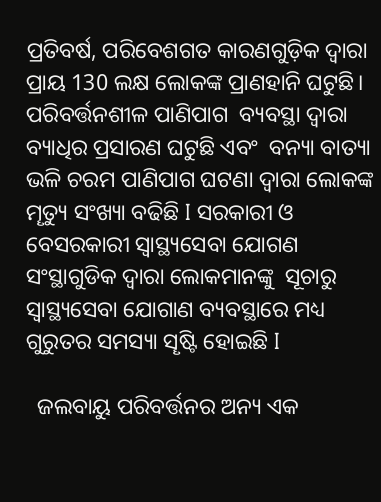ପ୍ରତିବର୍ଷ, ପରିବେଶଗତ କାରଣଗୁଡ଼ିକ ଦ୍ୱାରା ପ୍ରାୟ 130 ଲକ୍ଷ ଲୋକଙ୍କ ପ୍ରାଣହାନି ଘଟୁଛି। ପରିବର୍ତ୍ତନଶୀଳ ପାଣିପାଗ  ବ୍ୟବସ୍ଥା ଦ୍ୱାରା ବ୍ୟାଧିର ପ୍ରସାରଣ ଘଟୁଛି ଏବଂ  ବନ୍ୟା ବାତ୍ୟା ଭଳି ଚରମ ପାଣିପାଗ ଘଟଣା ଦ୍ୱାରା ଲୋକଙ୍କ ମୄତ୍ୟୁ ସଂଖ୍ୟା ବଢିଛି I ସରକାରୀ ଓ ବେସରକାରୀ ସ୍ୱାସ୍ଥ୍ୟସେବା ଯୋଗଣ ସଂସ୍ଥାଗୁଡିକ ଦ୍ୱାରା ଲୋକମାନଙ୍କୁ  ସୂଚାରୁ ସ୍ୱାସ୍ଥ୍ୟସେବା ଯୋଗାଣ ବ୍ୟବସ୍ଥାରେ ମଧ୍ୟ ଗୁରୁତର ସମସ୍ୟା ସୄଷ୍ଟି ହୋଇଛି I

  ଜଲବାୟୁ ପରିବର୍ତ୍ତନର ଅନ୍ୟ ଏକ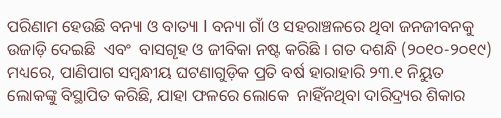ପରିଣାମ ହେଉଛି ବନ୍ୟା ଓ ବାତ୍ୟା I ବନ୍ୟା ଗାଁ ଓ ସହରାଞ୍ଚଳରେ ଥିବା ଜନଜୀବନକୁ  ଉଜାଡ଼ି ଦେଇଛି  ଏବଂ  ବାସଗୄହ ଓ ଜୀବିକା ନଷ୍ଟ କରିଛି । ଗତ ଦଶନ୍ଧି (୨୦୧୦-୨୦୧୯) ମଧ୍ୟରେ, ପାଣିପାଗ ସମ୍ବନ୍ଧୀୟ ଘଟଣାଗୁଡ଼ିକ ପ୍ରତି ବର୍ଷ ହାରାହାରି ୨୩.୧ ନିୟୁତ ଲୋକଙ୍କୁ ବିସ୍ଥାପିତ କରିଛି, ଯାହା ଫଳରେ ଲୋକେ  ନାହିଁନଥିବା ଦାରିଦ୍ର୍ୟର ଶିକାର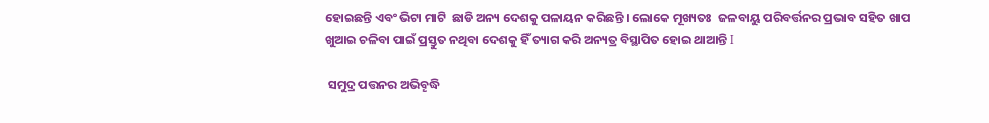ହୋଇଛନ୍ତି ଏବଂ ଭିଟା ମାଟି  ଛାଡି ଅନ୍ୟ ଦେଶକୁ ପଳାୟନ କରିଛନ୍ତି । ଲୋକେ ମୂଖ୍ୟତଃ  ଜଳବାୟୁ ପରିବର୍ତ୍ତନର ପ୍ରଭାବ ସହିତ ଖାପ ଖୁଆଇ ଚଳିବା ପାଇଁ ପ୍ରସ୍ତୁତ ନଥିବା ଦେଶକୁ ହିଁ ତ୍ୟାଗ କରି ଅନ୍ୟତ୍ର ବିସ୍ଥାପିତ ହୋଇ ଥାଆନ୍ତି I

 ସମୁଦ୍ର ପତ୍ତନର ଅଭିବୄଦ୍ଧି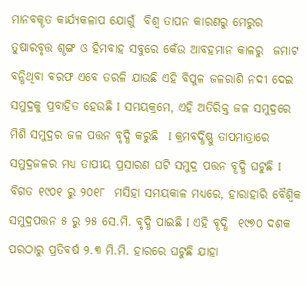ମାନବକୄତ କାର୍ଯ୍ୟକଳାପ ଯୋଗୁଁ  ବିଶ୍ୱ ତାପନ କାରଣରୁ ମେରୁର ତୁଷାରବୃତ୍ତ ଶୄଙ୍ଗ ଓ ହିମବାହ ସବୁରେ କେଁଉ ଆବହମାନ କାଳରୁ  ଜମାଟ ବନ୍ଧିଥିବା ବରଫ ଏବେ ତରଳି ଯାଉଛି ଏହି ବିପୁଳ ଜଳରାଶି ନଦୀ ଦେଇ ସମୁଦ୍ରକୁ ପ୍ରବାହିତ ହେଉଛି I ସମୟକ୍ରମେ, ଏହି ଅତିରିକ୍ତ ଜଳ ସମୁଦ୍ରରେ ମିଶି ସମୁଦ୍ରର ଜଳ ପତ୍ତନ ବୃଦ୍ଧି କରୁଛି  I କ୍ରମବର୍ଦ୍ଧିଷ୍ଣୁ ତାପମାତ୍ରାରେ ସମୁଦ୍ରଜଳର ମଧ୍ୟ ତାପୀୟ ପ୍ରସାରଣ ଘଟି ସମୁଦ୍ର ପତ୍ତନ ବୄଦ୍ଧି ଘଟୁଛି I ବିଗତ ୧୯୦୧ ରୁ ୨୦୧୮  ମସିହା ସମୟକାଳ ମଧ୍ୟରେ, ହାରାହାରି ବୈଶ୍ୱିକ ସମୁଦ୍ରପତ୍ତନ ୫ ରୁ ୨୫ ସେ.ମି. ବୃଦ୍ଧି ପାଇଛି I ଏହି ବୄଦ୍ଧି  ୧୯୭୦ ଦଶକ ପରଠାରୁ ପ୍ରତିବର୍ଷ ୨.୩ ମି.ମି. ହାରରେ ଘଟୁଛି ଯାହା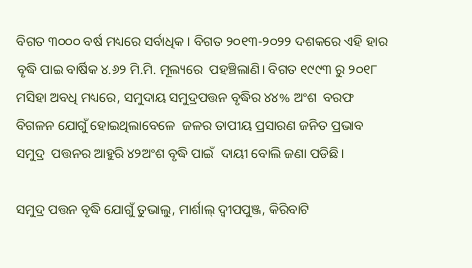ବିଗତ ୩୦୦୦ ବର୍ଷ ମଧ୍ୟରେ ସର୍ବାଧିକ। ବିଗତ ୨୦୧୩-୨୦୨୨ ଦଶକରେ ଏହି ହାର ବୄଦ୍ଧି ପାଇ ବାର୍ଷିକ ୪.୬୨ ମି.ମି. ମୂଲ୍ୟରେ  ପହଞ୍ଚିଲାଣି। ବିଗତ ୧୯୯୩ ରୁ ୨୦୧୮ ମସିହା ଅବଧି ମଧ୍ୟରେ, ସମୁଦାୟ ସମୁଦ୍ରପତ୍ତନ ବୃଦ୍ଧିର ୪୪% ଅଂଶ  ବରଫ ବିଗଳନ ଯୋଗୁଁ ହୋଇଥିଲାବେଳେ  ଜଳର ତାପୀୟ ପ୍ରସାରଣ ଜନିତ ପ୍ରଭାବ ସମୁଦ୍ର  ପତ୍ତନର ଆହୁରି ୪୨ଅଂଶ ବୃଦ୍ଧି ପାଇଁ  ଦାୟୀ ବୋଲି ଜଣା ପଡିଛି।

ସମୁଦ୍ର ପତ୍ତନ ବୃଦ୍ଧି ଯୋଗୁଁ ତୁଭାଲୁ, ମାର୍ଶାଲ୍ ଦ୍ୱୀପପୁଞ୍ଜ, କିରିବାଟି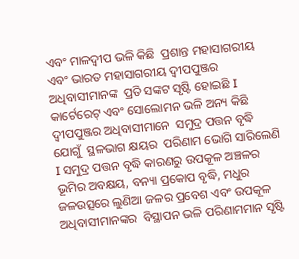ଏବଂ ମାଳଦ୍ୱୀପ ଭଳି କିଛି  ପ୍ରଶାନ୍ତ ମହାସାଗରୀୟ ଏବଂ ଭାରତ ମହାସାଗରୀୟ ଦ୍ୱୀପପୁଞ୍ଜର ଅଧିବାସୀମାନଙ୍କ  ପ୍ରତି ସଙ୍କଟ ସୃଷ୍ଟି ହୋଇଛି I କାର୍ଟେରେଟ୍ ଏବଂ ସୋଲୋମନ ଭଳି ଅନ୍ୟ କିଛି ଦ୍ୱୀପପୁଞ୍ଜର ଅଧିବାସୀମାନେ  ସମୁଦ୍ର ପତ୍ତନ ବୃଦ୍ଧି ଯୋଗୁଁ  ସ୍ଥଳଭାଗ କ୍ଷୟର  ପରିଣାମ ଭୋଗି ସାରିଲେଣି I ସମୁଦ୍ର ପତ୍ତନ ବୃଦ୍ଧି କାରଣରୁ ଉପକୂଳ ଅଞ୍ଚଳର  ଭୂମିର ଅବକ୍ଷୟ, ବନ୍ୟା ପ୍ରକୋପ ବୃଦ୍ଧି, ମଧୁର ଜଳଉତ୍ସରେ ଲୁଣିଆ ଜଳର ପ୍ରବେଶ ଏବଂ ଉପକୂଳ  ଅଧିବାସୀମାନଙ୍କର  ବିସ୍ଥାପନ ଭଳି ପରିଣାମମାନ ସୃଷ୍ଟି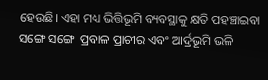ହେଉଛି। ଏହା ମଧ୍ୟ ଭିତ୍ତିଭୂମି ବ୍ୟବସ୍ଥାକୁ କ୍ଷତି ପହଞ୍ଚାଇବା ସଙ୍ଗେ ସଙ୍ଗେ  ପ୍ରବାଳ ପ୍ରାଚୀର ଏବଂ ଆର୍ଦ୍ରଭୂମି ଭଳି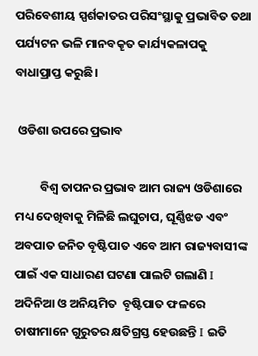ପରିବେଶୀୟ ସ୍ପର୍ଶକାତର ପରିସଂସ୍ଥାକୁ ପ୍ରଭାବିତ ତଥା ପର୍ଯ୍ୟଟନ ଭଳି ମାନବକୄତ କାର୍ଯ୍ୟକଳାପକୁ ବାଧାପ୍ରାପ୍ତ କରୁଛି।

 ଓଡିଶା ଉପରେ ପ୍ରଭାବ

         ବିଶ୍ୱ ତାପନର ପ୍ରଭାବ ଆମ ରାଜ୍ୟ ଓଡିଶାରେ ମଧ୍ୟ ଦେଖିବାକୁ ମିଳିଛି ଲଘୁଚାପ, ଘୂର୍ଣ୍ଣିଝଡ ଏବଂ ଅବପାତ ଜନିତ ବୄଷ୍ଟିପାତ ଏବେ ଆମ ରାଜ୍ୟବାସୀଙ୍କ ପାଇଁ ଏକ ସାଧାରଣ ଘଟଣା ପାଲଟି ଗଲାଣି I ଅଦିନିଆ ଓ ଅନିୟମିତ  ବୄଷ୍ଟିପାତ ଫଳରେ ଚାଷୀମାନେ ଗୁରୁତର କ୍ଷତିଗ୍ରସ୍ତ ହେଉଛନ୍ତି I ଇତି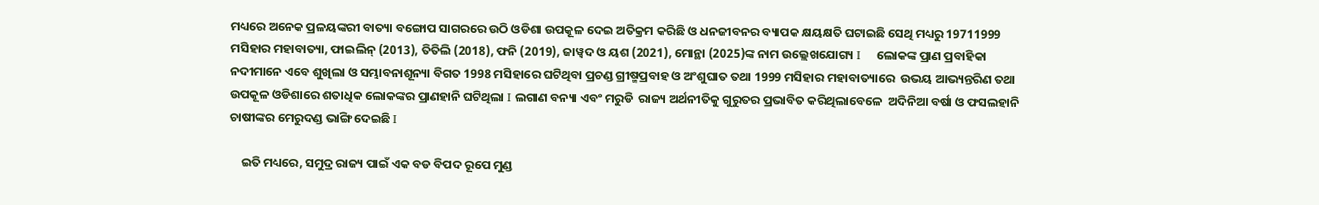ମଧ୍ୟରେ ଅନେକ ପ୍ରଳୟଙ୍କରୀ ବାତ୍ୟା ବଙ୍ଗୋପ ସାଗରରେ ଉଠି ଓଡିଶା ଉପକୂଳ ଦେଇ ଅତିକ୍ରମ କରିଛି ଓ ଧନଜୀବନର ବ୍ୟାପକ କ୍ଷୟକ୍ଷତି ଘଟାଇଛି ସେଥି ମଧ୍ୟରୁ 19711999 ମସିହାର ମହାବାତ୍ୟା, ଫାଇଲିନ୍ (2013), ତିତିଲି (2018), ଫନି (2019), ଜାୱ୍ୱଦ ଓ ୟଶ (2021), ମୋନ୍ଥା (2025)ଙ୍କ ନାମ ଉଲ୍ଲେଖଯୋଗ୍ୟ I    ଲୋକଙ୍କ ପ୍ରାଣ ପ୍ରବାହିକା ନଦୀମାନେ ଏବେ ଶୁଖିଲା ଓ ସମ୍ଭାବନାଶୂନ୍ୟା ବିଗତ 1998 ମସିହାରେ ଘଟିଥିବା ପ୍ରଚଣ୍ଡ ଗ୍ରୀଷ୍ମପ୍ରବାହ ଓ ଅଂଶୁଘାତ ତଥା 1999 ମସିହାର ମହାବାତ୍ୟାରେ  ଉଭୟ ଆଭ୍ୟନ୍ତରିଣ ତଥା ଉପକୂଳ ଓଡିଶାରେ ଶତାଧିକ ଲୋକଙ୍କର ପ୍ରାଣହାନି ଘଟିଥିଲା I ଲଗାଣ ବନ୍ୟା ଏବଂ ମରୁଡି  ରାଜ୍ୟ ଅର୍ଥନୀତିକୁ ଗୁରୁତର ପ୍ରଭାବିତ କରିଥିଲାବେଳେ  ଅଦିନିଆ ବର୍ଷା ଓ ଫସଲହାନି ଚାଷୀଙ୍କର ମେରୁଦଣ୍ଡ ଭାଙ୍ଗି ଦେଇଛି I

    ଇତି ମଧ୍ୟରେ, ସମୁଦ୍ର ରାଜ୍ୟ ପାଇଁ ଏକ ବଡ ବିପଦ ରୂପେ ମୁଣ୍ଡ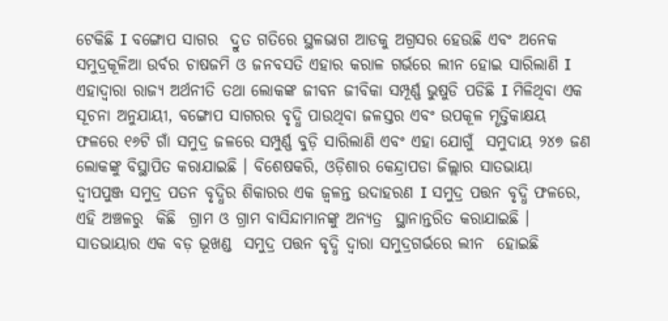ଟେକିଛି I ବଙ୍ଗୋପ ସାଗର  ଦ୍ରୁତ ଗତିରେ ସ୍ଥଳଭାଗ ଆଡକୁ ଅଗ୍ରସର ହେଉଛି ଏବଂ ଅନେକ ସମୁଦ୍ରକୂଳିଆ ଉର୍ବର ଚାଷଜମି ଓ ଜନବସତି ଏହାର କରାଳ ଗର୍ଭରେ ଲୀନ ହୋଇ ସାରିଲାଣି I ଏହାଦ୍ୱାରା ରାଜ୍ୟ ଅର୍ଥନୀତି ତଥା ଲୋକଙ୍କ ଜୀବନ ଜୀବିକା ସମ୍ପୂର୍ଣ୍ଣ ଭୁଷୁଡି ପଡିଛି I ମିଳିଥିବା ଏକ ସୂଚନା ଅନୁଯାୟୀ, ବଙ୍ଗୋପ ସାଗରର ବୃଦ୍ଧି ପାଉଥିବା ଜଳସ୍ତର ଏବଂ ଉପକୂଳ ମୄତ୍ତିକାକ୍ଷୟ ଫଳରେ ୧୬ଟି ଗାଁ ସମୁଦ୍ର ଜଳରେ ସମ୍ପୁର୍ଣ୍ଣ ବୁଡ଼ି ସାରିଲାଣି ଏବଂ ଏହା ଯୋଗୁଁ  ସମୁଦାୟ ୨୪୭ ଜଣ ଲୋକଙ୍କୁ ବିସ୍ଥାପିତ କରାଯାଇଛି । ବିଶେଷକରି, ଓଡ଼ିଶାର କେନ୍ଦ୍ରାପଡା ଜିଲ୍ଲାର ସାତଭାୟା  ଦ୍ୱୀପପୁଞ୍ଜ ସମୁଦ୍ର ପତନ ବୃଦ୍ଧିର ଶିକାରର ଏକ ଜ୍ୱଳନ୍ତ ଉଦାହରଣ I ସମୁଦ୍ର ପତ୍ତନ ବୃଦ୍ଧି ଫଳରେ, ଏହି ଅଞ୍ଚଳରୁ  କିଛି  ଗ୍ରାମ ଓ ଗ୍ରାମ ବାସିନ୍ଦାମାନଙ୍କୁ ଅନ୍ୟତ୍ର  ସ୍ଥାନାନ୍ତରିତ କରାଯାଇଛି । ସାତଭାୟାର ଏକ ବଡ଼ ଭୂଖଣ୍ଡ  ସମୁଦ୍ର ପତ୍ତନ ବୃଦ୍ଧି ଦ୍ୱାରା ସମୁଦ୍ରଗର୍ଭରେ ଲୀନ  ହୋଇଛି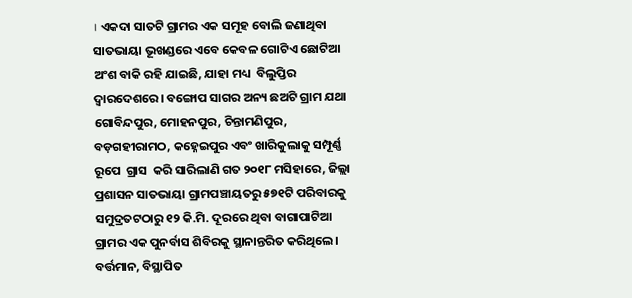। ଏକଦା ସାତଟି ଗ୍ରାମର ଏକ ସମୂହ ବୋଲି ଜଣାଥିବା  ସାତଭାୟା ଭୂଖଣ୍ଡରେ ଏବେ କେବଳ ଗୋଟିଏ ଛୋଟିଆ ଅଂଶ ବାକି ରହି ଯାଇଛି, ଯାହା ମଧ୍ୟ  ବିଲୁପ୍ତିର ଦ୍ୱାରଦେଶରେ। ବଙ୍ଗୋପ ସାଗର ଅନ୍ୟ ଛଅଟି ଗ୍ରାମ ଯଥା ଗୋବିନ୍ଦପୁର, ମୋହନପୁର, ଚିନ୍ତାମଣିପୁର, ବଡ଼ଗହୀରାମଠ, କହ୍ନେଇପୁର ଏବଂ ଖାରିକୁଲାକୁ ସମ୍ପୂର୍ଣ୍ଣ ରୂପେ  ଗ୍ରାସ  କରି ସାରିଲାଣି ଗତ ୨୦୧୮ ମସିହାରେ, ଜିଲ୍ଲା ପ୍ରଶାସନ ସାତଭାୟା ଗ୍ରାମପଞ୍ଚାୟତରୁ ୫୭୧ଟି ପରିବାରକୁ ସମୁଦ୍ରତଟଠାରୁ ୧୨ କି.ମି. ଦୂରରେ ଥିବା ବାଗାପାଟିଆ ଗ୍ରାମର ଏକ ପୁନର୍ବାସ ଶିବିରକୁ ସ୍ଥାନାନ୍ତରିତ କରିଥିଲେ। ବର୍ତ୍ତମାନ, ବିସ୍ଥାପିତ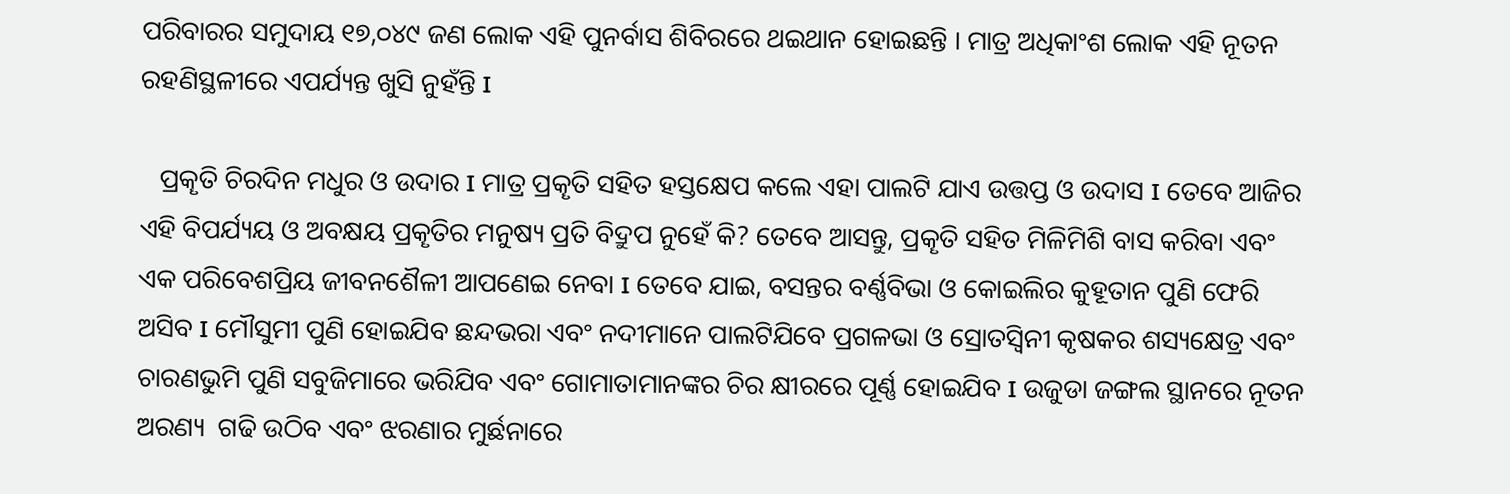ପରିବାରର ସମୁଦାୟ ୧୭,୦୪୯ ଜଣ ଲୋକ ଏହି ପୁନର୍ବାସ ଶିବିରରେ ଥଇଥାନ ହୋଇଛନ୍ତି । ମାତ୍ର ଅଧିକାଂଶ ଲୋକ ଏହି ନୂତନ ରହଣିସ୍ଥଳୀରେ ଏପର୍ଯ୍ୟନ୍ତ ଖୁସି ନୁହଁନ୍ତି I

   ପ୍ରକୄତି ଚିରଦିନ ମଧୁର ଓ ଉଦାର I ମାତ୍ର ପ୍ରକୄତି ସହିତ ହସ୍ତକ୍ଷେପ କଲେ ଏହା ପାଲଟି ଯାଏ ଉତ୍ତପ୍ତ ଓ ଉଦାସ I ତେବେ ଆଜିର ଏହି ବିପର୍ଯ୍ୟୟ ଓ ଅବକ୍ଷୟ ପ୍ରକୄତିର ମନୁଷ୍ୟ ପ୍ରତି ବିଦ୍ରୁପ ନୁହେଁ କି? ତେବେ ଆସନ୍ତୁ, ପ୍ରକୄତି ସହିତ ମିଳିମିଶି ବାସ କରିବା ଏବଂ ଏକ ପରିବେଶପ୍ରିୟ ଜୀବନଶୈଳୀ ଆପଣେଇ ନେବା I ତେବେ ଯାଇ, ବସନ୍ତର ବର୍ଣ୍ଣବିଭା ଓ କୋଇଲିର କୁହୂତାନ ପୁଣି ଫେରି ଅସିବ I ମୌସୁମୀ ପୁଣି ହୋଇଯିବ ଛନ୍ଦଭରା ଏବଂ ନଦୀମାନେ ପାଲଟିଯିବେ ପ୍ରଗଳଭା ଓ ସ୍ରୋତସ୍ୱିନୀ କୃଷକର ଶସ୍ୟକ୍ଷେତ୍ର ଏବଂ ଚାରଣଭୁମି ପୁଣି ସବୁଜିମାରେ ଭରିଯିବ ଏବଂ ଗୋମାତାମାନଙ୍କର ଚିର କ୍ଷୀରରେ ପୂର୍ଣ୍ଣ ହୋଇଯିବ I ଉଜୁଡା ଜଙ୍ଗଲ ସ୍ଥାନରେ ନୂତନ ଅରଣ୍ୟ  ଗଢି ଉଠିବ ଏବଂ ଝରଣାର ମୁର୍ଛନାରେ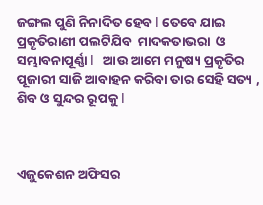ଜଙ୍ଗଲ ପୁଣି ନିନାଦିତ ହେବ I ତେବେ ଯାଇ ପ୍ରକୄତିରାଣୀ ପଲଟିଯିବ  ମାଦକତାଭରା  ଓ ସମ୍ଭାବନାପୂର୍ଣ୍ଣା I   ଆଉ ଆମେ ମନୁଷ୍ୟ ପ୍ରକୄତିର ପୂଜାରୀ ସାଜି ଆବାହନ କରିବା ତାର ସେହି ସତ୍ୟ , ଶିବ ଓ ସୁନ୍ଦର ରୂପକୁ I



ଏଜୁକେଶନ ଅଫିସର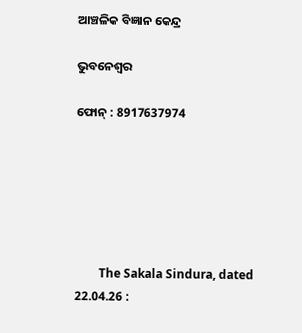ଆଞ୍ଚଳିକ ବିଜ୍ଞାନ କେନ୍ଦ୍ର

ଭୁବନେଶ୍ୱର

ଫୋନ୍ : 8917637974






        The Sakala Sindura, dated 22.04.26 :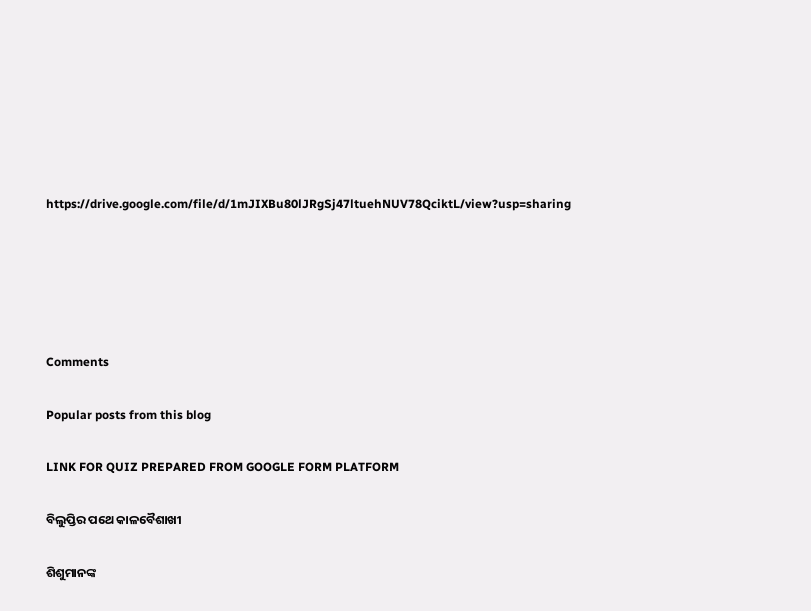https://drive.google.com/file/d/1mJIXBu80lJRgSj47ltuehNUV78QciktL/view?usp=sharing





Comments

Popular posts from this blog

LINK FOR QUIZ PREPARED FROM GOOGLE FORM PLATFORM

ବିଲୁପ୍ତିର ପଥେ କାଳବୈଶାଖୀ

ଶିଶୁମାନଙ୍କ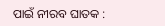ପାଇଁ ନୀରବ ଘାତକ :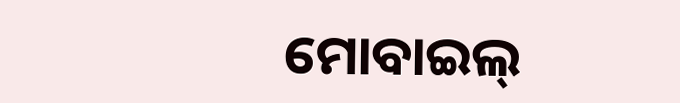ମୋବାଇଲ୍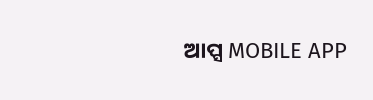ଆପ୍ସ MOBILE APP